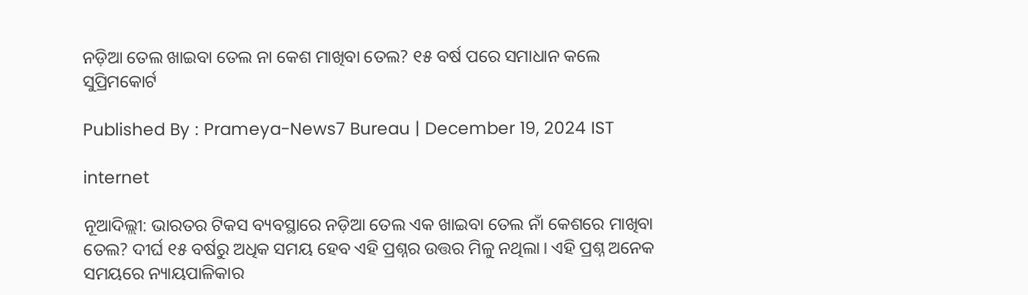ନଡ଼ିଆ ତେଲ ଖାଇବା ତେଲ ନା କେଶ ମାଖିବା ତେଲ? ୧୫ ବର୍ଷ ପରେ ସମାଧାନ କଲେ ସୁପ୍ରିମକୋର୍ଟ

Published By : Prameya-News7 Bureau | December 19, 2024 IST

internet

ନୂଆଦିଲ୍ଲୀ: ଭାରତର ଟିକସ ବ୍ୟବସ୍ଥାରେ ନଡ଼ିଆ ତେଲ ଏକ ଖାଇବା ତେଲ ନାଁ କେଶରେ ମାଖିବା ତେଲ? ଦୀର୍ଘ ୧୫ ବର୍ଷରୁ ଅଧିକ ସମୟ ହେବ ଏହି ପ୍ରଶ୍ନର ଉତ୍ତର ମିଳୁ ନଥିଲା। ଏହି ପ୍ରଶ୍ନ ଅନେକ ସମୟରେ ନ୍ୟାୟପାଳିକାର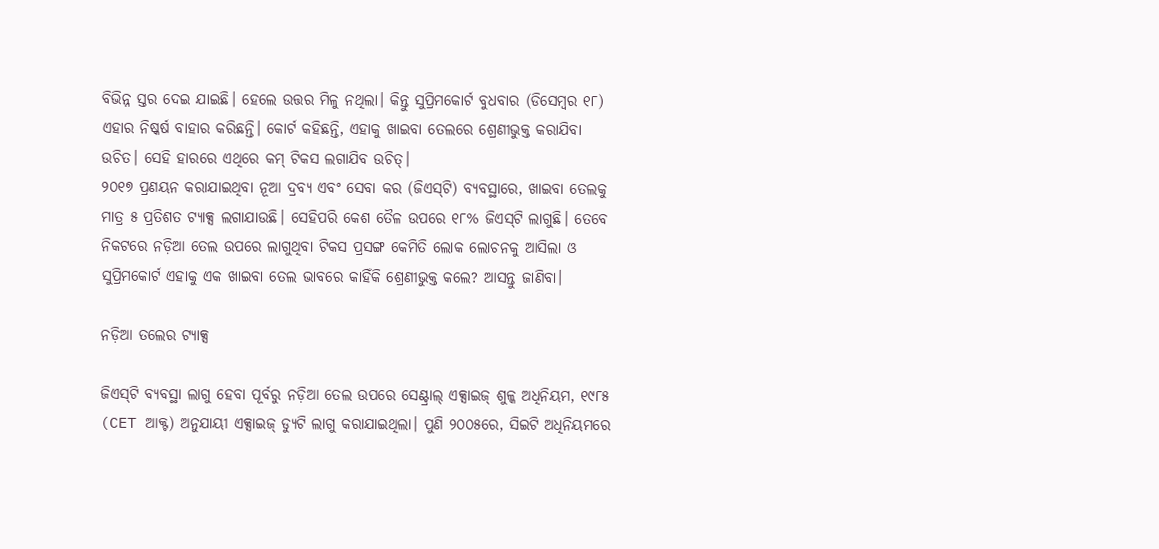ବିଭିନ୍ନ ସ୍ତର ଦେଇ ଯାଇଛି। ହେଲେ ଉତ୍ତର ମିଳୁ ନଥିଲା। କିନ୍ତୁ ସୁପ୍ରିମକୋର୍ଟ ବୁଧବାର (ଡିସେମ୍ବର ୧୮) ଏହାର ନିଷ୍କର୍ଷ ବାହାର କରିଛନ୍ତି। କୋର୍ଟ କହିଛନ୍ତି, ଏହାକୁ ଖାଇବା ତେଲରେ ଶ୍ରେଣୀଭୁକ୍ତ କରାଯିବା ଉଚିତ। ସେହି ହାରରେ ଏଥିରେ କମ୍ ଟିକସ ଲଗାଯିବ ଉଚିତ୍।
୨୦୧୭ ପ୍ରଣୟନ କରାଯାଇଥିବା ନୂଆ ଦ୍ରବ୍ୟ ଏବଂ ସେବା କର (ଜିଏସ୍‌ଟି) ବ୍ୟବସ୍ଥାରେ, ଖାଇବା ତେଲକୁ ମାତ୍ର ୫ ପ୍ରତିଶତ ଟ୍ୟାକ୍ସ ଲଗାଯାଉଛି। ସେହିପରି କେଶ ତୈଳ ଉପରେ ୧୮% ଜିଏସ୍‌ଟି ଲାଗୁଛି। ତେବେ ନିକଟରେ ନଡ଼ିଆ ତେଲ ଉପରେ ଲାଗୁଥିବା ଟିକସ ପ୍ରସଙ୍ଗ କେମିତି ଲୋକ ଲୋଚନକୁ ଆସିଲା ଓ ସୁପ୍ରିମକୋର୍ଟ ଏହାକୁ ଏକ ଖାଇବା ତେଲ ଭାବରେ କାହିଁକି ଶ୍ରେଣୀଭୁକ୍ତ କଲେ? ଆସନ୍ତୁ ଜାଣିବା।

ନଡ଼ିଆ ତଲେର ଟ୍ୟାକ୍ସ

ଜିଏସ୍‌ଟି ବ୍ୟବସ୍ଥା ଲାଗୁ ହେବା ପୂର୍ବରୁ ନଡ଼ିଆ ତେଲ ଉପରେ ସେଣ୍ଟ୍ରାଲ୍ ଏକ୍ସାଇଜ୍ ଶୁଳ୍କ ଅଧିନିୟମ, ୧୯୮୫ (CET ଆକ୍ଟ) ଅନୁଯାୟୀ ଏକ୍ସାଇଜ୍ ଡ୍ୟୁଟି ଲାଗୁ କରାଯାଇଥିଲା। ପୁଣି ୨୦୦୫ରେ, ସିଇଟି ଅଧିନିୟମରେ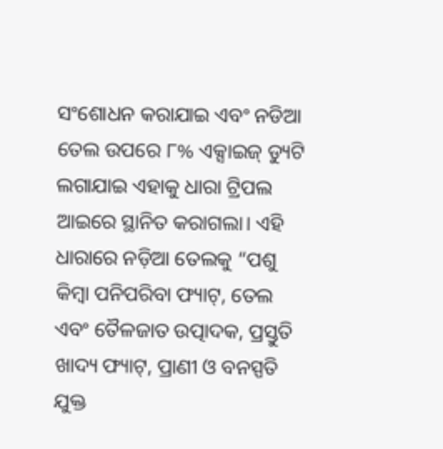ସଂଶୋଧନ କରାଯାଇ ଏବଂ ନଡିଆ ତେଲ ଉପରେ ୮% ଏକ୍ସାଇଜ୍ ଡ୍ୟୁଟି ଲଗାଯାଇ ଏହାକୁ ଧାରା ଟ୍ରିପଲ ଆଇରେ ସ୍ଥାନିତ କରାଗଲା। ଏହି ଧାରାରେ ନଡ଼ିଆ ତେଲକୁ “ପଶୁ କିମ୍ବା ପନିପରିବା ଫ୍ୟାଟ୍, ତେଲ ଏବଂ ତୈଳଜାତ ଉତ୍ପାଦକ, ପ୍ରସ୍ତୁତି ଖାଦ୍ୟ ଫ୍ୟାଟ୍, ପ୍ରାଣୀ ଓ ବନସ୍ପତି ଯୁକ୍ତ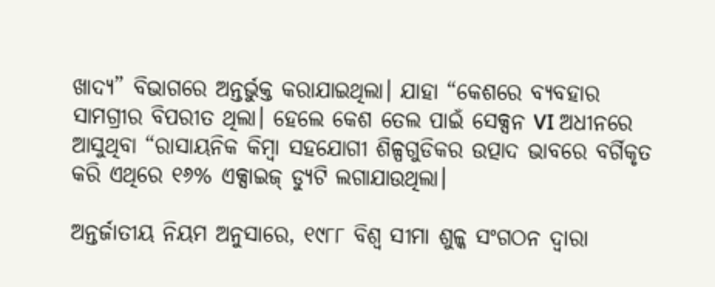ଖାଦ୍ୟ” ବିଭାଗରେ ଅନ୍ତର୍ଭୁକ୍ତ କରାଯାଇଥିଲା। ଯାହା “କେଶରେ ବ୍ୟବହାର ସାମଗ୍ରୀର ବିପରୀତ ଥିଲା। ହେଲେ କେଶ ତେଲ ପାଇଁ ସେକ୍ସନ VI ଅଧୀନରେ ଆସୁଥିବା “ରାସାୟନିକ କିମ୍ବା ସହଯୋଗୀ ଶିଳ୍ପଗୁଡିକର ଉତ୍ପାଦ ଭାବରେ ବର୍ଗିକୃତ କରି ଏଥିରେ ୧୬% ଏକ୍ସାଇଜ୍ ଡ୍ୟୁଟି ଲଗାଯାଉଥିଲା।

ଅନ୍ତର୍ଜାତୀୟ ନିୟମ ଅନୁସାରେ, ୧୯୮୮ ବିଶ୍ୱ ସୀମା ଶୁଳ୍କ ସଂଗଠନ ଦ୍ୱାରା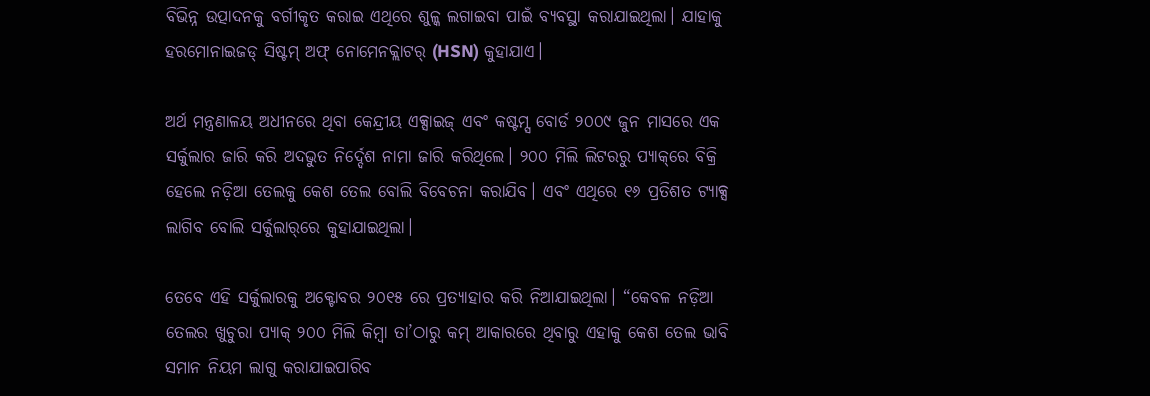ବିଭିନ୍ନ ଉତ୍ପାଦନକୁ ବର୍ଗୀକୃତ କରାଇ ଏଥିରେ ଶୁଳ୍କ ଲଗାଇବା ପାଇଁ ବ୍ୟବସ୍ଥା କରାଯାଇଥିଲା। ଯାହାକୁ ହରମୋନାଇଜଡ୍ ସିଷ୍ଟମ୍ ଅଫ୍ ନୋମେନକ୍ଲାଟର୍ (HSN) କୁହାଯାଏ।

ଅର୍ଥ ମନ୍ତ୍ରଣାଳୟ ଅଧୀନରେ ଥିବା କେନ୍ଦ୍ରୀୟ ଏକ୍ସାଇଜ୍ ଏବଂ କଷ୍ଟମ୍ସ ବୋର୍ଡ ୨୦୦୯ ଜୁନ ମାସରେ ଏକ ସର୍କୁଲାର ଜାରି କରି ଅଦଭୁତ ନିର୍ଦ୍ଦେଶ ନାମା ଜାରି କରିଥିଲେ। ୨୦୦ ମିଲି ଲିଟରରୁ ପ୍ୟାକ୍‌ରେ ବିକ୍ରି ହେଲେ ନଡ଼ିଆ ତେଲକୁ କେଶ ତେଲ ବୋଲି ବିବେଚନା କରାଯିବ। ଏବଂ ଏଥିରେ ୧୬ ପ୍ରତିଶତ ଟ୍ୟାକ୍ସ ଲାଗିବ ବୋଲି ସର୍କୁଲାର୍‌ରେ କୁହାଯାଇଥିଲା।

ତେବେ ଏହି ସର୍କୁଲାରକୁ ଅକ୍ଟୋବର ୨୦୧୫ ରେ ପ୍ରତ୍ୟାହାର କରି ନିଆଯାଇଥିଲା। “କେବଳ ନଡ଼ିଆ ତେଲର ଖୁଚୁରା ପ୍ୟାକ୍ ୨୦୦ ମିଲି କିମ୍ବା ତା’ଠାରୁ କମ୍ ଆକାରରେ ଥିବାରୁ ଏହାକୁ କେଶ ତେଲ ଭାବି ସମାନ ନିୟମ ଲାଗୁ କରାଯାଇପାରିବ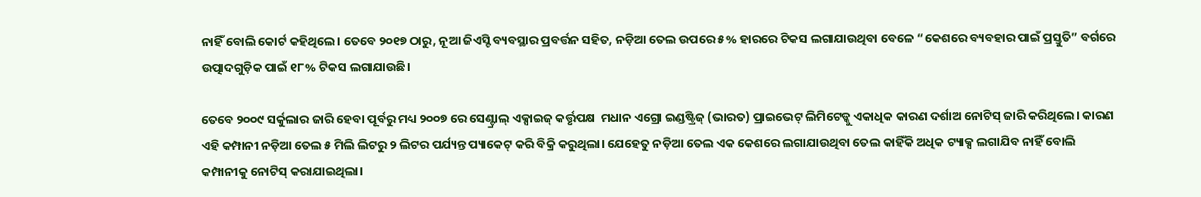ନାହିଁ ବୋଲି କୋର୍ଟ କହିଥିଲେ। ତେବେ ୨୦୧୭ ଠାରୁ, ନୂଆ ଜିଏସ୍ଟି ବ୍ୟବସ୍ଥାର ପ୍ରବର୍ତ୍ତନ ସହିତ, ନଡ଼ିଆ ତେଲ ଉପରେ ୫% ହାରରେ ଟିକସ ଲଗାଯାଉଥିବା ବେଳେ “କେଶରେ ବ୍ୟବହାର ପାଇଁ ପ୍ରସ୍ତୁତି” ବର୍ଗରେ ଉତ୍ପାଦଗୁଡ଼ିକ ପାଇଁ ୧୮% ଟିକସ ଲଗାଯାଉଛି।

ତେବେ ୨୦୦୯ ସର୍କୁଲାର ଜାରି ହେବା ପୂର୍ବରୁ ମଧ୍ୟ ୨୦୦୭ ରେ ସେଣ୍ଟ୍ରାଲ୍ ଏକ୍ସାଇଜ୍ କର୍ତ୍ତୃପକ୍ଷ  ମଧାନ ଏଗ୍ରୋ ଇଣ୍ଡଷ୍ଟ୍ରିଜ୍ (ଭାରତ) ପ୍ରାଇଭେଟ୍ ଲିମିଟେଡ୍କୁ ଏକାଧିକ କାରଣ ଦର୍ଶାଅ ନୋଟିସ୍ ଜାରି କରିଥିଲେ। କାରଣ ଏହି କମ୍ପାନୀ ନଡ଼ିଆ ତେଲ ୫ ମିଲି ଲିଟରୁ ୨ ଲିଟର ପର୍ଯ୍ୟନ୍ତ ପ୍ୟାକେଟ୍ କରି ବିକ୍ରି କରୁଥିଲା। ଯେହେତୁ ନଡ଼ିଆ ତେଲ ଏକ କେଶରେ ଲଗାଯାଉଥିବା ତେଲ କାହିଁକି ଅଧିକ ଟ୍ୟାକ୍ସ ଲଗାଯିବ ନାହିଁ ବୋଲି କମ୍ପାନୀକୁ ନୋଟିସ୍ କରାଯାଇଥିଲା।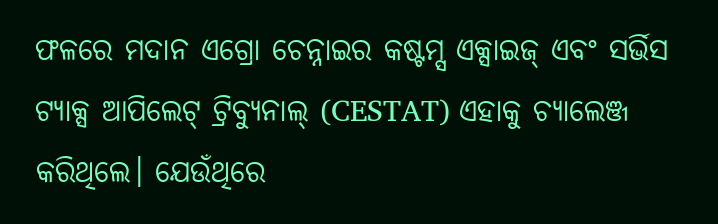ଫଳରେ ମଦାନ ଏଗ୍ରୋ ଚେନ୍ନାଇର କଷ୍ଟମ୍ସ ଏକ୍ସାଇଜ୍ ଏବଂ ସର୍ଭିସ ଟ୍ୟାକ୍ସ ଆପିଲେଟ୍ ଟ୍ରିବ୍ୟୁନାଲ୍ (CESTAT) ଏହାକୁ ଚ୍ୟାଲେଞ୍ଜ କରିଥିଲେ। ଯେଉଁଥିରେ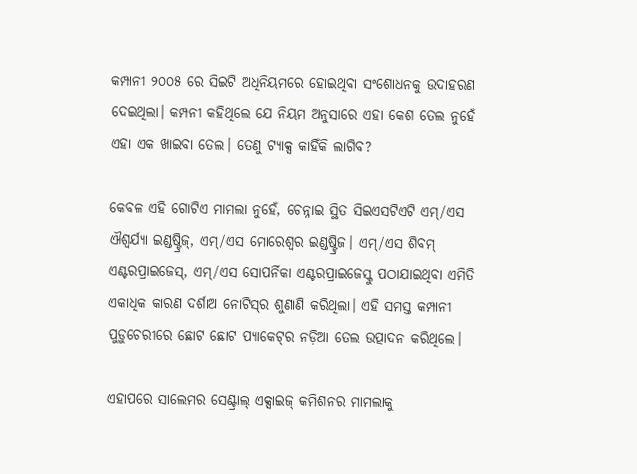କମ୍ପାନୀ ୨୦୦୫ ରେ ସିଇଟି ଅଧିନିୟମରେ ହୋଇଥିବା ସଂଶୋଧନକୁ ଉଦାହରଣ ଦେଇଥିଲା। କମ୍ପନୀ କହିଥିଲେ ଯେ ନିୟମ ଅନୁସାରେ ଏହା କେଶ ତେଲ ନୁହେଁ ଏହା ଏକ ଖାଇବା ତେଲ। ତେଣୁ ଟ୍ୟାକ୍ସ କାହିଁକି ଲାଗିବ?

କେବଳ ଏହି ଗୋଟିଏ ମାମଲା ନୁହେଁ, ଚେନ୍ନାଇ ସ୍ଥିତ ସିଇଏସଟିଏଟି ଏମ୍/ଏସ ଐଶ୍ୱର୍ଯ୍ୟା ଇଣ୍ଡଷ୍ଟ୍ରିଜ୍, ଏମ୍/ଏସ ମୋରେଶ୍ୱର ଇଣ୍ଡଷ୍ଟ୍ରିଜ। ଏମ୍/ଏସ ଶିବମ୍ ଏଣ୍ଟରପ୍ରାଇଜେସ୍, ଏମ୍/ଏସ ସୋପର୍ନିକା ଏଣ୍ଟରପ୍ରାଇଜେସ୍କୁ ପଠାଯାଇଥିବା ଏମିତି ଏକାଧିକ କାରଣ ଦର୍ଶାଅ ନୋଟିସ୍‌ର ଶୁଣାଣି କରିଥିଲା। ଏହି ସମସ୍ତ କମ୍ପାନୀ ପୁଡ଼ୁଚେରୀରେ ଛୋଟ ଛୋଟ ପ୍ୟାକେଟ୍‌ର ନଡ଼ିଆ ତେଲ ଉତ୍ପାଦନ କରିଥିଲେ।

ଏହାପରେ ସାଲେମର ସେଣ୍ଟ୍ରାଲ୍ ଏକ୍ସାଇଜ୍ କମିଶନର ମାମଲାକୁ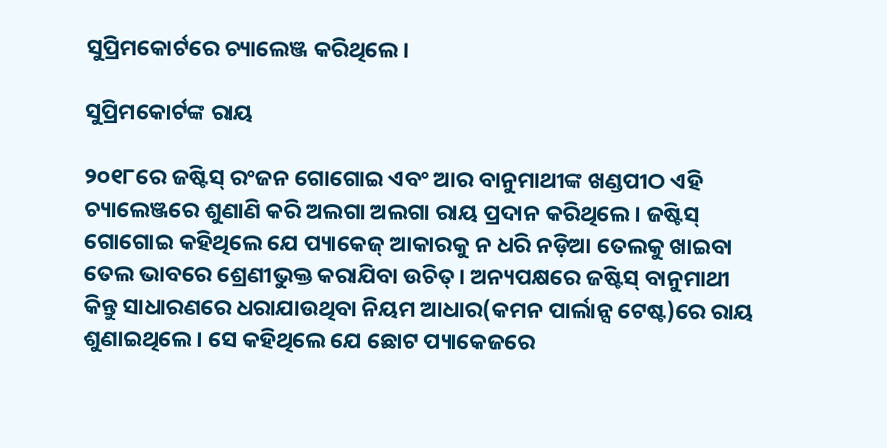ସୁପ୍ରିମକୋର୍ଟରେ ଚ୍ୟାଲେଞ୍ଜ କରିଥିଲେ।

ସୁପ୍ରିମକୋର୍ଟଙ୍କ ରାୟ

୨୦୧୮ରେ ଜଷ୍ଟିସ୍ ରଂଜନ ଗୋଗୋଇ ଏବଂ ଆର ବାନୁମାଥୀଙ୍କ ଖଣ୍ଡପୀଠ ଏହି ଚ୍ୟାଲେଞ୍ଜରେ ଶୁଣାଣି କରି ଅଲଗା ଅଲଗା ରାୟ ପ୍ରଦାନ କରିଥିଲେ। ଜଷ୍ଟିସ୍ ଗୋଗୋଇ କହିଥିଲେ ଯେ ପ୍ୟାକେଜ୍ ଆକାରକୁ ନ ଧରି ନଡ଼ିଆ ତେଲକୁ ଖାଇବା ତେଲ ଭାବରେ ଶ୍ରେଣୀଭୁକ୍ତ କରାଯିବା ଉଚିତ୍। ଅନ୍ୟପକ୍ଷରେ ଜଷ୍ଟିସ୍ ବାନୁମାଥୀ କିନ୍ତୁ ସାଧାରଣରେ ଧରାଯାଉଥିବା ନିୟମ ଆଧାର(କମନ ପାର୍ଲାନ୍ସ ଟେଷ୍ଟ)ରେ ରାୟ ଶୁଣାଇଥିଲେ। ସେ କହିଥିଲେ ଯେ ଛୋଟ ପ୍ୟାକେଜରେ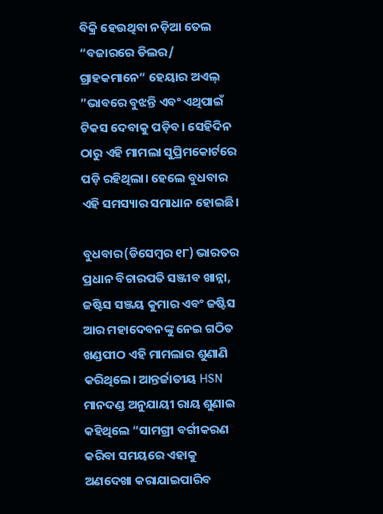ବିକ୍ରି ହେଉଥିବା ନଡ଼ିଆ ତେଲ “ବଜାରରେ ଡିଲର/ ଗ୍ରାହକମାନେ“ ହେୟାର ଅଏଲ୍ ”ଭାବରେ ବୁଝନ୍ତି ଏବଂ ଏଥିପାଇଁ ଟିକସ ଦେବାକୁ ପଡ଼ିବ। ସେହିଦିନ ଠାରୁ ଏହି ମାମଲା ସୁପ୍ରିମକୋର୍ଟରେ ପଡ଼ି ରହିଥିଲା। ହେଲେ ବୁଧବାର ଏହି ସମସ୍ୟାର ସମାଧାନ ହୋଇଛି।

ବୁଧବାର(ଡିସେମ୍ବର ୧୮) ଭାରତର ପ୍ରଧାନ ବିଚାରପତି ସଞ୍ଜୀବ ଖାନ୍ନା, ଜଷ୍ଟିସ ସଞ୍ଜୟ କୁମାର ଏବଂ ଜଷ୍ଟିସ ଆର ମହାଦେବନଙ୍କୁ ନେଇ ଗଠିତ ଖଣ୍ଡପୀଠ ଏହି ମାମଲାର ଶୁଣାଣି କରିଥିଲେ। ଆନ୍ତର୍ଜାତୀୟ HSN ମାନଦଣ୍ଡ ଅନୁଯାୟୀ ରାୟ ଶୁଣାଇ କହିଥିଲେ “ସାମଗ୍ରୀ ବର୍ଗୀକରଣ କରିବା ସମୟରେ ଏହାକୁ ଅଣଦେଖା କରାଯାଇପାରିବ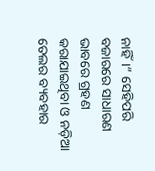ନାହିଁ।” ସେହିପରି ବଜାରରେ ସାଧାରଣ ଭାବରେ ଗ୍ରହଣ କରାଯାଇଥିବା ଓ ନଡ଼ିଆ ତେଲର ବ୍ୟବହାର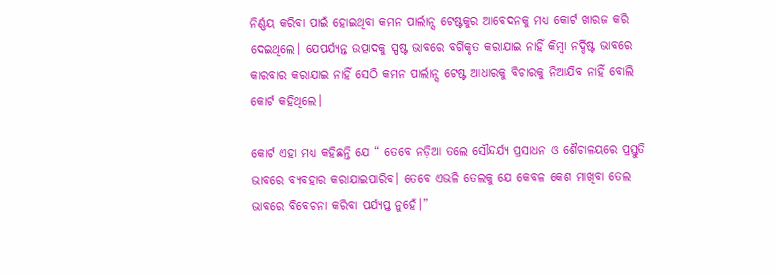ନିର୍ଣ୍ଣୟ କରିବା ପାଇଁ ହୋଇଥିବା କମନ ପାର୍ଲାନ୍ସ ଟେଷ୍ଟକୁର ଆବେଦନକୁ ମଧ୍ୟ କୋର୍ଟ ଖାରଜ କରି ଦେଇଥିଲେ। ଯେପର୍ଯ୍ୟନ୍ତ ଉତ୍ପାଦକୁ ସ୍ପଷ୍ଟ ଭାବରେ ବର୍ଗିକୃତ କରାଯାଇ ନାହିଁ କିମ୍ବା ନର୍ଦ୍ଦିଷ୍ଟ ଭାବରେ କାରବାର କରାଯାଇ ନାହିଁ ସେଠି କମନ ପାର୍ଲାନ୍ସ ଟେଷ୍ଟ ଆଧାରକୁ ବିଚାରକୁ ନିଆଯିବ ନାହିଁ ବୋଲି କୋର୍ଟ କହିଥିଲେ।

କୋର୍ଟ ଏହା ମଧ୍ୟ କହିଛନ୍ତି ଯେ “ ତେବେ ନଡ଼ିଆ ତଲେ ସୌନ୍ଦର୍ଯ୍ୟ ପ୍ରସାଧନ ଓ ଶୈଚାଳୟରେ ପ୍ରସ୍ତୁତି ଭାବରେ ବ୍ୟବହାର କରାଯାଇପାରିବ। ତେବେ ଏଭଳି ତେଲକୁ ଯେ କେବଳ କେଶ ମାଖିବା ତେଲ ଭାବରେ ବିବେଚନା କରିବା ପର୍ଯ୍ୟପ୍ତ ନୁହେଁ।”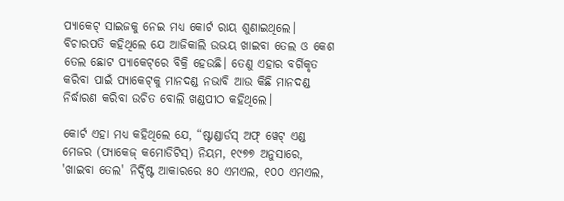ପ୍ୟାକେଟ୍ ସାଇଜକୁ ନେଇ ମଧ୍ୟ କୋର୍ଟ ରାୟ ଶୁଣାଇଥିଲେ। ବିଚାରପତି କହିଥିଲେ ଯେ ଆଜିକାଲି ଉଭୟ ଖାଇବା ତେଲ ଓ କେଶ ତେଲ ଛୋଟ ପ୍ୟାକେଟ୍‌ରେ ବିକ୍ରି ହେଉଛି। ତେଣୁ ଏହାର ବର୍ଗିକୃତ କରିବା ପାଇଁ ପ୍ୟାକେଟ୍‌କୁ ମାନଦଣ୍ଡ ନଭାବି ଆଉ କିଛି ମାନଦଣ୍ଡ ନିର୍ଦ୍ଧାରଣ କରିବା ଉଚିତ ବୋଲି ଖଣ୍ଡପୀଠ କହିଥିଲେ।

କୋର୍ଟ ଏହା ମଧ୍ୟ କହିଥିଲେ ଯେ, “ଷ୍ଟାଣ୍ଡାର୍ଡସ୍ ଅଫ୍ ୱେଟ୍ ଏଣ୍ଡ ମେଜର (ପ୍ୟାକେଜ୍ କମୋଡିଟିସ୍) ନିୟମ, ୧୯୭୭ ଅନୁସାରେ, 'ଖାଇବା ତେଲ' ନିର୍ଦ୍ଦିଷ୍ଟ ଆକାରରେ ୫୦ ଏମଏଲ, ୧୦୦ ଏମଏଲ,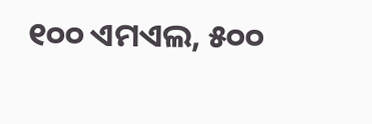୧୦୦ ଏମଏଲ, ୫୦୦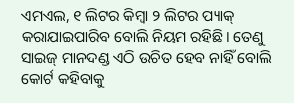ଏମଏଲ, ୧ ଲିଟର କିମ୍ବା ୨ ଲିଟର ପ୍ୟାକ୍ କରାଯାଇପାରିବ ବୋଲି ନିୟମ ରହିଛି। ତେଣୁ ସାଇଜ୍ ମାନଦଣ୍ଡ ଏଠି ଉଚିତ ହେବ ନାହିଁ ବୋଲି କୋର୍ଟ କହିବାକୁ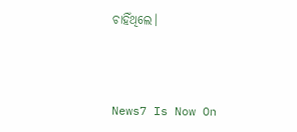ଚାହିଁଥିଲେ।



News7 Is Now On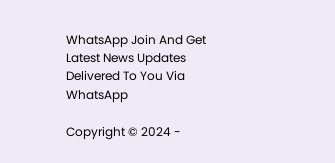WhatsApp Join And Get Latest News Updates Delivered To You Via WhatsApp

Copyright © 2024 -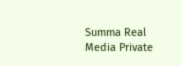Summa Real Media Private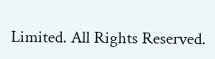Limited. All Rights Reserved.